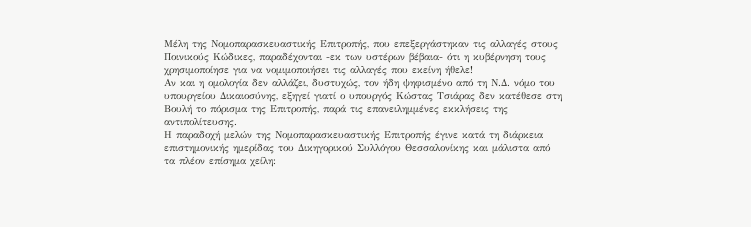Mέλη της Νομοπαρασκευαστικής Επιτροπής, που επεξεργάστηκαν τις αλλαγές στους Ποινικούς Κώδικες, παραδέχονται -εκ των υστέρων βέβαια- ότι η κυβέρνηση τους χρησιμοποίησε για να νομιμοποιήσει τις αλλαγές που εκείνη ήθελε!
Αν και η ομολογία δεν αλλάζει, δυστυχώς, τον ήδη ψηφισμένο από τη Ν.Δ. νόμο του υπουργείου Δικαιοσύνης, εξηγεί γιατί ο υπουργός Κώστας Τσιάρας δεν κατέθεσε στη Βουλή το πόρισμα της Επιτροπής, παρά τις επανειλημμένες εκκλήσεις της αντιπολίτευσης.
Η παραδοχή μελών της Νομοπαρασκευαστικής Επιτροπής έγινε κατά τη διάρκεια επιστημονικής ημερίδας του Δικηγορικού Συλλόγου Θεσσαλονίκης και μάλιστα από τα πλέον επίσημα χείλη: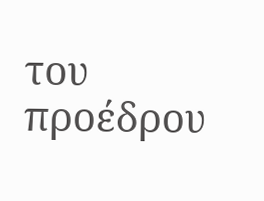του προέδρου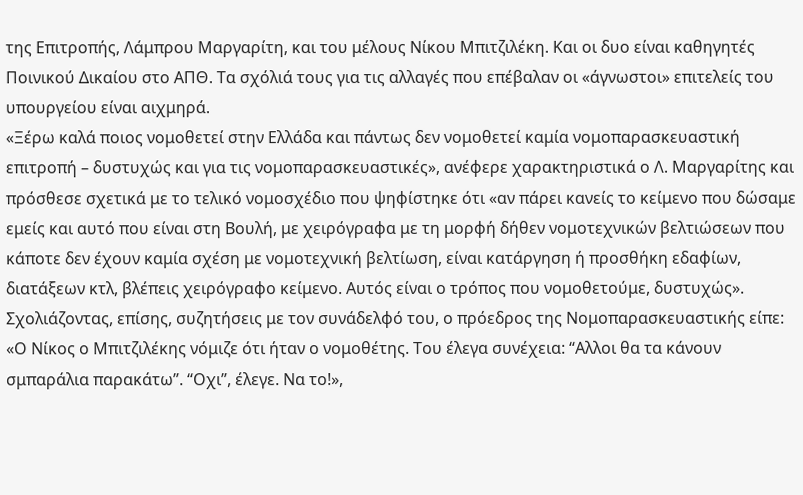της Επιτροπής, Λάμπρου Μαργαρίτη, και του μέλους Νίκου Μπιτζιλέκη. Και οι δυο είναι καθηγητές Ποινικού Δικαίου στο ΑΠΘ. Τα σχόλιά τους για τις αλλαγές που επέβαλαν οι «άγνωστοι» επιτελείς του υπουργείου είναι αιχμηρά.
«Ξέρω καλά ποιος νομοθετεί στην Ελλάδα και πάντως δεν νομοθετεί καμία νομοπαρασκευαστική επιτροπή – δυστυχώς και για τις νομοπαρασκευαστικές», ανέφερε χαρακτηριστικά ο Λ. Μαργαρίτης και πρόσθεσε σχετικά με το τελικό νομοσχέδιο που ψηφίστηκε ότι «αν πάρει κανείς το κείμενο που δώσαμε εμείς και αυτό που είναι στη Βουλή, με χειρόγραφα με τη μορφή δήθεν νομοτεχνικών βελτιώσεων που κάποτε δεν έχουν καμία σχέση με νομοτεχνική βελτίωση, είναι κατάργηση ή προσθήκη εδαφίων, διατάξεων κτλ, βλέπεις χειρόγραφο κείμενο. Αυτός είναι ο τρόπος που νομοθετούμε, δυστυχώς».
Σχολιάζοντας, επίσης, συζητήσεις με τον συνάδελφό του, ο πρόεδρος της Νομοπαρασκευαστικής είπε: «Ο Νίκος ο Μπιτζιλέκης νόμιζε ότι ήταν ο νομοθέτης. Του έλεγα συνέχεια: “Αλλοι θα τα κάνουν σμπαράλια παρακάτω”. “Οχι”, έλεγε. Να το!»,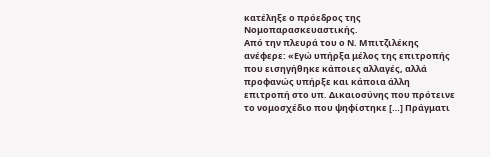κατέληξε ο πρόεδρος της Νομοπαρασκευαστικής.
Από την πλευρά του ο Ν. Μπιτζιλέκης ανέφερε: «Εγώ υπήρξα μέλος της επιτροπής που εισηγήθηκε κάποιες αλλαγές, αλλά προφανώς υπήρξε και κάποια άλλη επιτροπή στο υπ. Δικαιοσύνης που πρότεινε το νομοσχέδιο που ψηφίστηκε […] Πράγματι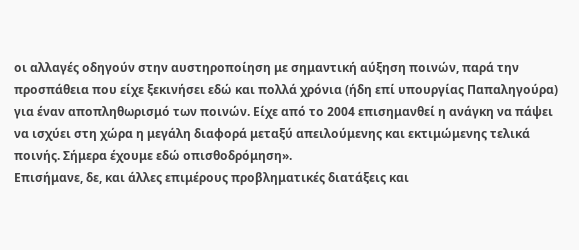οι αλλαγές οδηγούν στην αυστηροποίηση με σημαντική αύξηση ποινών, παρά την προσπάθεια που είχε ξεκινήσει εδώ και πολλά χρόνια (ήδη επί υπουργίας Παπαληγούρα) για έναν αποπληθωρισμό των ποινών. Είχε από το 2004 επισημανθεί η ανάγκη να πάψει να ισχύει στη χώρα η μεγάλη διαφορά μεταξύ απειλούμενης και εκτιμώμενης τελικά ποινής. Σήμερα έχουμε εδώ οπισθοδρόμηση».
Επισήμανε, δε, και άλλες επιμέρους προβληματικές διατάξεις και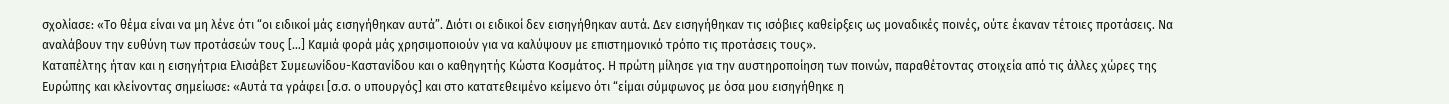σχολίασε: «Το θέμα είναι να μη λένε ότι “οι ειδικοί μάς εισηγήθηκαν αυτά”. Διότι οι ειδικοί δεν εισηγήθηκαν αυτά. Δεν εισηγήθηκαν τις ισόβιες καθείρξεις ως μοναδικές ποινές, ούτε έκαναν τέτοιες προτάσεις. Να αναλάβουν την ευθύνη των προτάσεών τους […] Καμιά φορά μάς χρησιμοποιούν για να καλύψουν με επιστημονικό τρόπο τις προτάσεις τους».
Καταπέλτης ήταν και η εισηγήτρια Ελισάβετ Συμεωνίδου-Καστανίδου και ο καθηγητής Κώστα Κοσμάτος. Η πρώτη μίλησε για την αυστηροποίηση των ποινών, παραθέτοντας στοιχεία από τις άλλες χώρες της Ευρώπης και κλείνοντας σημείωσε: «Αυτά τα γράφει [σ.σ. ο υπουργός] και στο κατατεθειμένο κείμενο ότι “είμαι σύμφωνος με όσα μου εισηγήθηκε η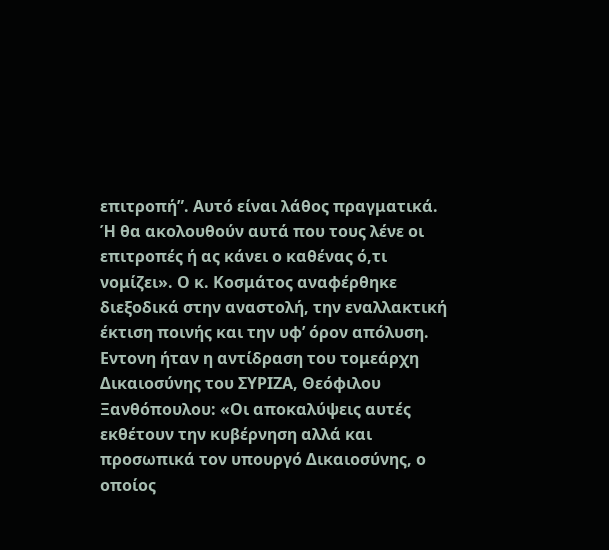επιτροπή”. Αυτό είναι λάθος πραγματικά. Ή θα ακολουθούν αυτά που τους λένε οι επιτροπές ή ας κάνει ο καθένας ό,τι νομίζει». Ο κ. Κοσμάτος αναφέρθηκε διεξοδικά στην αναστολή, την εναλλακτική έκτιση ποινής και την υφ’ όρον απόλυση.
Εντονη ήταν η αντίδραση του τομεάρχη Δικαιοσύνης του ΣΥΡΙΖΑ, Θεόφιλου Ξανθόπουλου: «Οι αποκαλύψεις αυτές εκθέτουν την κυβέρνηση αλλά και προσωπικά τον υπουργό Δικαιοσύνης, ο οποίος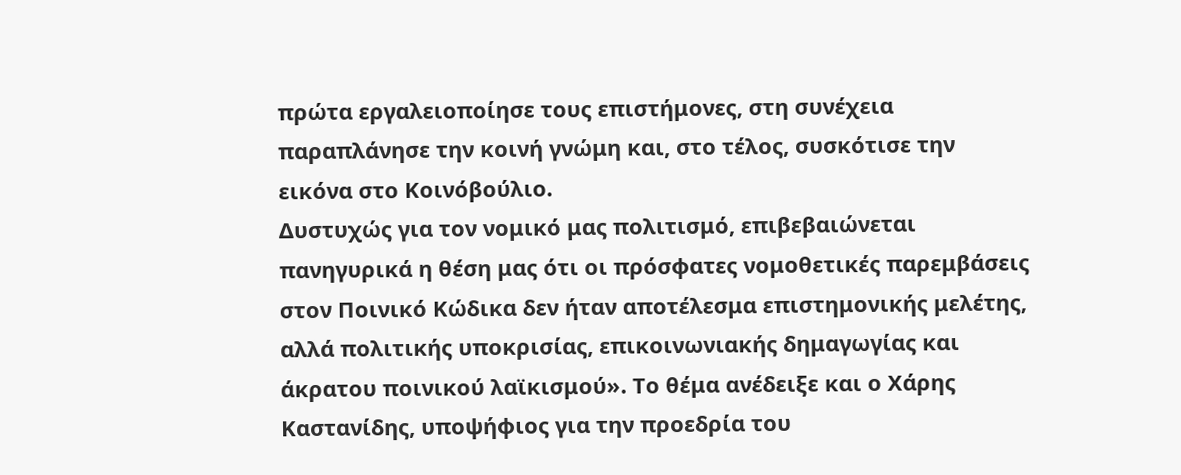πρώτα εργαλειοποίησε τους επιστήμονες, στη συνέχεια παραπλάνησε την κοινή γνώμη και, στο τέλος, συσκότισε την εικόνα στο Κοινόβούλιο.
Δυστυχώς για τον νομικό μας πολιτισμό, επιβεβαιώνεται πανηγυρικά η θέση μας ότι οι πρόσφατες νομοθετικές παρεμβάσεις στον Ποινικό Κώδικα δεν ήταν αποτέλεσμα επιστημονικής μελέτης, αλλά πολιτικής υποκρισίας, επικοινωνιακής δημαγωγίας και άκρατου ποινικού λαϊκισμού». Το θέμα ανέδειξε και ο Χάρης Καστανίδης, υποψήφιος για την προεδρία του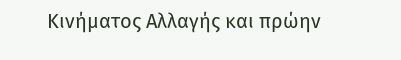Κινήματος Αλλαγής και πρώην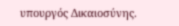υπουργός Δικαιοσύνης.